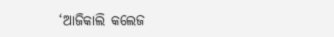‘ଆଜିକାଲି କଲେଜ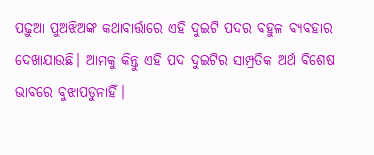ପଢ଼ୁଆ ପୁଅଝିଅଙ୍କ କଥାବାର୍ତ୍ତାରେ ଏହି ଦୁଇଟି ପଦର ବହୁଳ ବ୍ୟବହାର ଦେଖାଯାଉଛି। ଆମକୁ କିନ୍ତୁ ଏହି ପଦ ଦୁଇଟିର ସାମ୍ପ୍ରତିକ ଅର୍ଥ ବିଶେଷ ଭାବରେ ବୁଝାପଡୁନାହିଁ।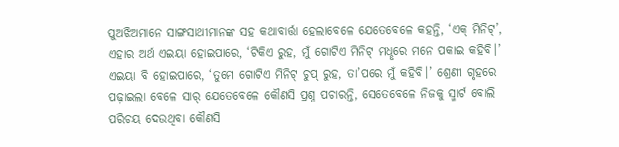ପୁଅଝିଅମାନେ ସାଙ୍ଗସାଥୀମାନଙ୍କ ସହ କଥାବାର୍ତ୍ତା ହେଲାବେଳେ ଯେତେବେଳେ କହନ୍ତି, ‘ଏକ୍ ମିନିଟ୍’, ଏହାର ଅର୍ଥ ଏଇୟା ହୋଇପାରେ, ‘ଟିକିଏ ରୁହ, ମୁଁ ଗୋଟିଏ ମିନିଟ୍ ମଧୢରେ ମନେ ପକାଇ କହିବି।’ ଏଇୟା ବି ହୋଇପାରେ, ‘ତୁମେ ଗୋଟିଏ ମିନିଟ୍ ଚୁପ୍ ରୁହ, ତା’ପରେ ମୁଁ କହିବି।’ ଶ୍ରେଣୀ ଗୃହରେ ପଢ଼ାଇଲା ବେଳେ ସାର୍ ଯେତେବେଳେ କୌଣସି ପ୍ରଶ୍ନ ପଚାରନ୍ତି, ସେତେବେଳେ ନିଜକୁ ସ୍ମାର୍ଟ ବୋଲି ପରିଚୟ ଦେଉଥିବା କୌଣସି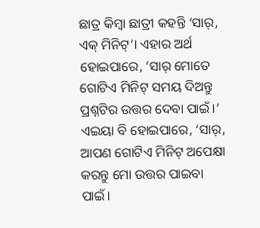ଛାତ୍ର କିମ୍ବା ଛାତ୍ରୀ କହନ୍ତି ‘ସାର୍, ଏକ୍ ମିନିଟ୍’। ଏହାର ଅର୍ଥ ହୋଇପାରେ, ‘ସାର୍ ମୋତେ ଗୋଟିଏ ମିନିଟ୍ ସମୟ ଦିଅନ୍ତୁ ପ୍ରଶ୍ନଟିର ଉତ୍ତର ଦେବା ପାଇଁ।’ ଏଇୟା ବି ହୋଇପାରେ, ‘ସାର୍, ଆପଣ ଗୋଟିଏ ମିନିଟ୍ ଅପେକ୍ଷା କରନ୍ତୁ ମୋ ଉତ୍ତର ପାଇବା ପାଇଁ।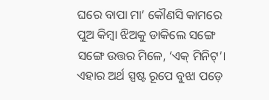ଘରେ ବାପା ମା’ କୌଣସି କାମରେ ପୁଅ କିମ୍ବା ଝିଅକୁ ଡାକିଲେ ସଙ୍ଗେ ସଙ୍ଗେ ଉତ୍ତର ମିଳେ, ‘ଏକ୍ ମିନିଟ୍’। ଏହାର ଅର୍ଥ ସ୍ପଷ୍ଟ ରୂପେ ବୁଝା ପଡ଼େ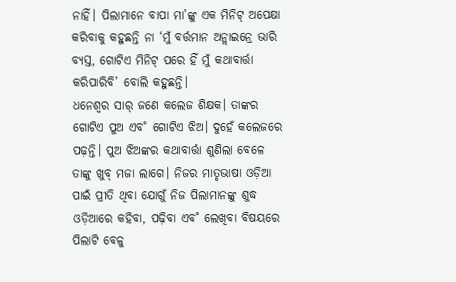ନାହିଁ। ପିଲାମାନେ ବାପା ମା’ଙ୍କୁ ଏକ ମିନିଟ୍ ଅପେକ୍ଷା କରିବାକୁ କହୁଛନ୍ତି ନା ‘ମୁଁ ବର୍ତ୍ତମାନ ଅନ୍ଲାଇନ୍ରେ ଭାରି ବ୍ୟସ୍ତ, ଗୋଟିଏ ମିନିଟ୍ ପରେ ହିଁ ମୁଁ କଥାବାର୍ତ୍ତା କରିପାରିବି’ ବୋଲି କହୁଛନ୍ତି।
ଧନେଶ୍ବର ସାର୍ ଜଣେ କଲେଜ ଶିକ୍ଷକ। ତାଙ୍କର ଗୋଟିଏ ପୁଅ ଏବ˚ ଗୋଟିଏ ଝିଅ। ଦୁହେଁ କଲେଜରେ ପଢ଼ନ୍ତି। ପୁଅ ଝିଅଙ୍କର କଥାବାର୍ତ୍ତା ଶୁଣିଲା ବେଳେ ତାଙ୍କୁ ଖୁବ୍ ମଜା ଲାଗେ। ନିଜର ମାତୃଭାଷା ଓଡ଼ିଆ ପାଇଁ ପ୍ରୀତି ଥିବା ଯୋଗୁଁ ନିଜ ପିଲାମାନଙ୍କୁ ଶୁଦ୍ଧ ଓଡ଼ିଆରେ କହିବା, ପଢ଼ିବା ଏବ˚ ଲେଖିବା ବିଷୟରେ ପିଲାଟି ବେଳୁ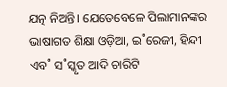ଯତ୍ନ ନିଅନ୍ତି। ଯେତେବେଳେ ପିଲାମାନଙ୍କର ଭାଷାଗତ ଶିକ୍ଷା ଓଡ଼ିଆ, ଇ˚ରେଜୀ, ହିନ୍ଦୀ ଏବ˚ ସ˚ସ୍କୃତ ଆଦି ଚାରିଟି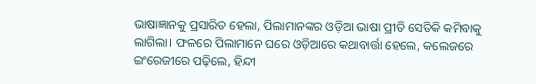ଭାଷାଜ୍ଞାନକୁ ପ୍ରସାରିତ ହେଲା, ପିଲାମାନଙ୍କର ଓଡ଼ିଆ ଭାଷା ପ୍ରୀତି ସେତିକି କମିବାକୁ ଲାଗିଲା। ଫଳରେ ପିଲାମାନେ ଘରେ ଓଡ଼ିଆରେ କଥାବାର୍ତ୍ତା ହେଲେ, କଲେଜରେ ଇଂରେଜୀରେ ପଢ଼ିଲେ, ହିନ୍ଦୀ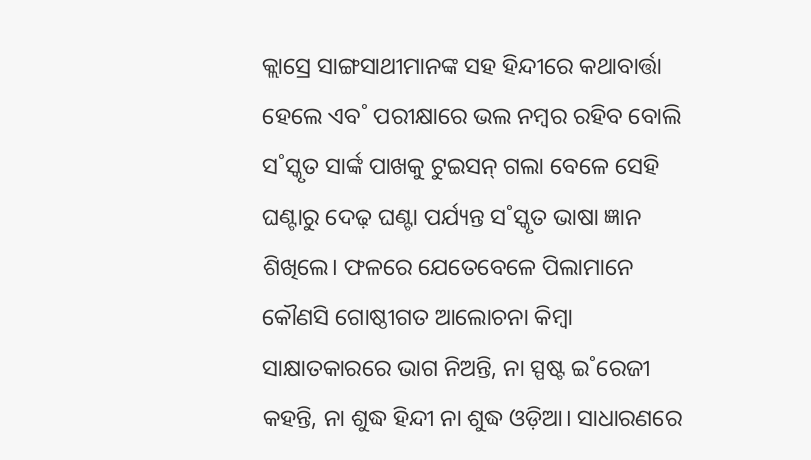କ୍ଲାସ୍ରେ ସାଙ୍ଗସାଥୀମାନଙ୍କ ସହ ହିନ୍ଦୀରେ କଥାବାର୍ତ୍ତା ହେଲେ ଏବ˚ ପରୀକ୍ଷାରେ ଭଲ ନମ୍ବର ରହିବ ବୋଲି ସ˚ସ୍କୃତ ସାର୍ଙ୍କ ପାଖକୁ ଟୁଇସନ୍ ଗଲା ବେଳେ ସେହି ଘଣ୍ଟାରୁ ଦେଢ଼ ଘଣ୍ଟା ପର୍ଯ୍ୟନ୍ତ ସ˚ସ୍କୃତ ଭାଷା ଜ୍ଞାନ ଶିଖିଲେ। ଫଳରେ ଯେତେବେଳେ ପିଲାମାନେ କୌଣସି ଗୋଷ୍ଠୀଗତ ଆଲୋଚନା କିମ୍ବା ସାକ୍ଷାତକାରରେ ଭାଗ ନିଅନ୍ତି, ନା ସ୍ପଷ୍ଟ ଇ˚ରେଜୀ କହନ୍ତି, ନା ଶୁଦ୍ଧ ହିନ୍ଦୀ ନା ଶୁଦ୍ଧ ଓଡ଼ିଆ। ସାଧାରଣରେ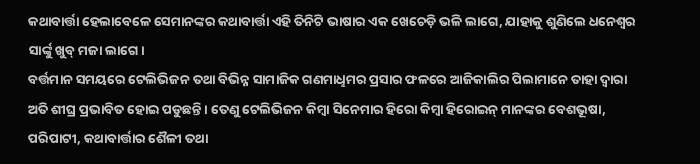କଥାବାର୍ତ୍ତା ହେଲାବେଳେ ସେମାନଙ୍କର କଥାବାର୍ତ୍ତା ଏହି ତିନିଟି ଭାଷାର ଏକ ଖେଚେଡ଼ି ଭଳି ଲାଗେ, ଯାହାକୁ ଶୁଣିଲେ ଧନେଶ୍ବର ସାର୍ଙ୍କୁ ଖୁବ୍ ମଜା ଲାଗେ।
ବର୍ତ୍ତମାନ ସମୟରେ ଟେଲିଭିଜନ ତଥା ବିଭିନ୍ନ ସାମାଜିକ ଗଣମାଧୢମର ପ୍ରସାର ଫଳରେ ଆଜିକାଲିର ପିଲାମାନେ ତାହା ଦ୍ବାରା ଅତି ଶୀଘ୍ର ପ୍ରଭାବିତ ହୋଇ ପଡୁଛନ୍ତି। ତେଣୁ ଟେଲିଭିଜନ କିମ୍ବା ସିନେମାର ହିରୋ କିମ୍ବା ହିରୋଇନ୍ ମାନଙ୍କର ବେଶଭୂଷା, ପରିପାଟୀ, କଥାବାର୍ତ୍ତାର ଶୈଳୀ ତଥା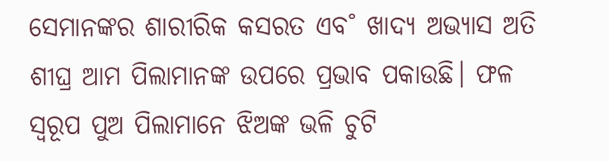ସେମାନଙ୍କର ଶାରୀରିକ କସରତ ଏବ˚ ଖାଦ୍ୟ ଅଭ୍ୟାସ ଅତି ଶୀଘ୍ର ଆମ ପିଲାମାନଙ୍କ ଉପରେ ପ୍ରଭାବ ପକାଉଛି। ଫଳ ସ୍ବରୂପ ପୁଅ ପିଲାମାନେ ଝିଅଙ୍କ ଭଳି ଚୁଟି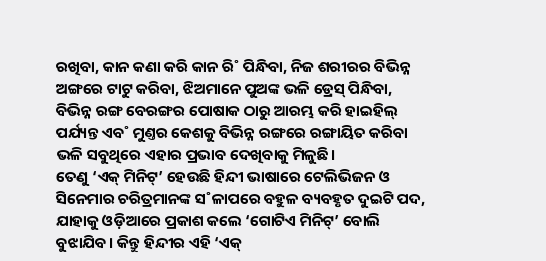ରଖିବା, କାନ କଣା କରି କାନ ରି˚ ପିନ୍ଧିବା, ନିଜ ଶରୀରର ବିଭିନ୍ନ ଅଙ୍ଗରେ ଟାଟୁ କରିବା, ଝିଅମାନେ ପୁଅଙ୍କ ଭଳି ଡ୍ରେସ୍ ପିନ୍ଧିବା, ବିଭିନ୍ନ ରଙ୍ଗ ବେରଙ୍ଗର ପୋଷାକ ଠାରୁ ଆରମ୍ଭ କରି ହାଇହିଲ୍ ପର୍ଯ୍ୟନ୍ତ ଏବ˚ ମୁଣ୍ତର କେଶକୁ ବିଭିନ୍ନ ରଙ୍ଗରେ ରଙ୍ଗାୟିତ କରିବା ଭଳି ସବୁଥିରେ ଏହାର ପ୍ରଭାବ ଦେଖିବାକୁ ମିଳୁଛି।
ତେଣୁ ‘ଏକ୍ ମିନିଟ୍’ ହେଉଛି ହିନ୍ଦୀ ଭାଷାରେ ଟେଲିଭିଜନ ଓ ସିନେମାର ଚରିତ୍ରମାନଙ୍କ ସ˚ଳାପରେ ବହୁଳ ବ୍ୟବହୃତ ଦୁଇଟି ପଦ, ଯାହାକୁ ଓଡ଼ିଆରେ ପ୍ରକାଶ କଲେ ‘ଗୋଟିଏ ମିନିଟ୍’ ବୋଲି ବୁଝାଯିବ। କିନ୍ତୁ ହିନ୍ଦୀର ଏହି ‘ଏକ୍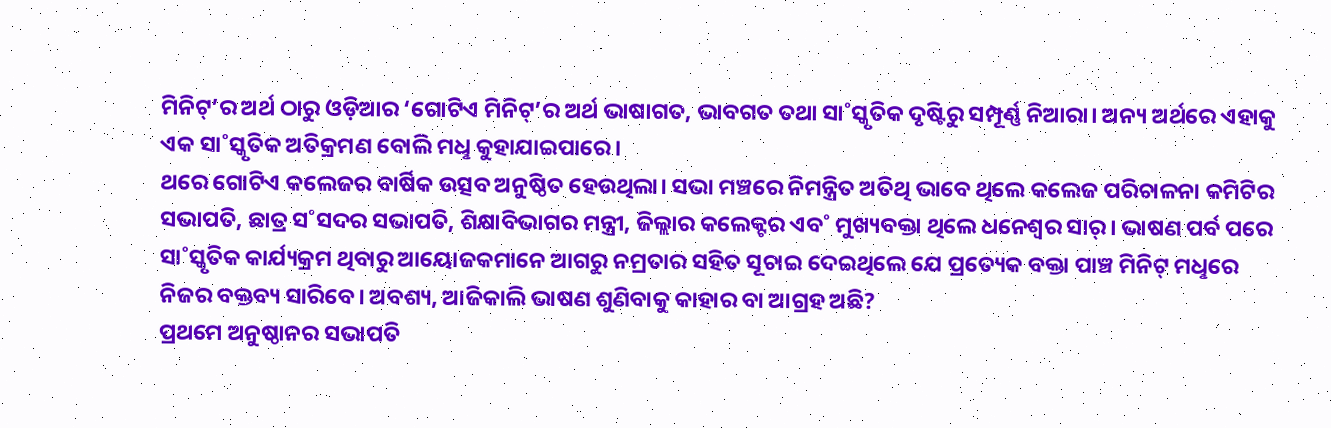ମିନିଟ୍’ର ଅର୍ଥ ଠାରୁ ଓଡ଼ିଆର ‘ଗୋଟିଏ ମିନିଟ୍’ର ଅର୍ଥ ଭାଷାଗତ, ଭାବଗତ ତଥା ସା˚ସ୍କୃତିକ ଦୃଷ୍ଟିରୁ ସମ୍ପୂର୍ଣ୍ଣ ନିଆରା। ଅନ୍ୟ ଅର୍ଥରେ ଏହାକୁ ଏକ ସା˚ସ୍କୃତିକ ଅତିକ୍ରମଣ ବୋଲି ମଧୢ କୁହାଯାଇପାରେ।
ଥରେ ଗୋଟିଏ କଲେଜର ବାର୍ଷିକ ଉତ୍ସବ ଅନୁଷ୍ଠିତ ହେଉଥିଲା। ସଭା ମଞ୍ଚରେ ନିମନ୍ତ୍ରିତ ଅତିଥି ଭାବେ ଥିଲେ କଲେଜ ପରିଚାଳନା କମିଟିର ସଭାପତି, ଛାତ୍ର ସ˚ସଦର ସଭାପତି, ଶିକ୍ଷାବିଭାଗର ମନ୍ତ୍ରୀ, ଜିଲ୍ଲାର କଲେକ୍ଟର ଏବ˚ ମୁଖ୍ୟବକ୍ତା ଥିଲେ ଧନେଶ୍ବର ସାର୍। ଭାଷଣ ପର୍ବ ପରେ ସା˚ସ୍କୃତିକ କାର୍ଯ୍ୟକ୍ରମ ଥିବାରୁ ଆୟୋଜକମାନେ ଆଗରୁ ନମ୍ରତାର ସହିତ ସୂଚାଇ ଦେଇଥିଲେ ଯେ ପ୍ରତ୍ୟେକ ବକ୍ତା ପାଞ୍ଚ ମିନିଟ୍ ମଧୢରେ ନିଜର ବକ୍ତବ୍ୟ ସାରିବେ। ଅବଶ୍ୟ, ଆଜିକାଲି ଭାଷଣ ଶୁଣିବାକୁ କାହାର ବା ଆଗ୍ରହ ଅଛି?
ପ୍ରଥମେ ଅନୁଷ୍ଠାନର ସଭାପତି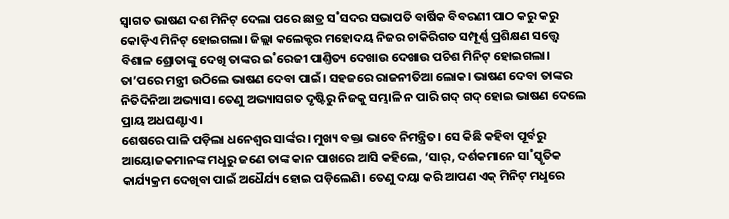ସ୍ବାଗତ ଭାଷଣ ଦଶ ମିନିଟ୍ ଦେଲା ପରେ ଛାତ୍ର ସ˚ସଦର ସଭାପତି ବାର୍ଷିକ ବିବରଣୀ ପାଠ କରୁ କରୁ କୋଡ଼ିଏ ମିନିଟ୍ ହୋଇଗଲା। ଜିଲ୍ଲା କଲେକ୍ଟର ମହୋଦୟ ନିଜର ଚାକିରିଗତ ସମ୍ପୂର୍ଣ୍ଣ ପ୍ରଶିକ୍ଷଣ ସତ୍ତ୍ବେ ବିଶାଳ ଶ୍ରୋତାଙ୍କୁ ଦେଖି ତାଙ୍କର ଇ˚ରେଜୀ ପାଣ୍ତିତ୍ୟ ଦେଖାଉ ଦେଖାଉ ପଚିଶ ମିନିଟ୍ ହୋଇଗଲା। ତା’ପରେ ମନ୍ତ୍ରୀ ଉଠିଲେ ଭାଷଣ ଦେବା ପାଇଁ। ସହଜରେ ରାଜନୀତିଆ ଲୋକ। ଭାଷଣ ଦେବା ତାଙ୍କର ନିତିଦିନିଆ ଅଭ୍ୟାସ। ତେଣୁ ଅଭ୍ୟାସଗତ ଦୃଷ୍ଟିରୁ ନିଜକୁ ସମ୍ଭାଳି ନ ପାରି ଗଦ୍ ଗଦ୍ ହୋଇ ଭାଷଣ ଦେଲେ ପ୍ରାୟ ଅଧଘଣ୍ଟାଏ।
ଶେଷରେ ପାଳି ପଡ଼ିଲା ଧନେଶ୍ବର ସାର୍ଙ୍କର। ମୁଖ୍ୟ ବକ୍ତା ଭାବେ ନିମନ୍ତ୍ରିତ। ସେ କିଛି କହିବା ପୂର୍ବରୁ ଆୟୋଜକମାନଙ୍କ ମଧୢରୁ ଜଣେ ତାଙ୍କ କାନ ପାଖରେ ଆସି କହିଲେ, ‘ସାର୍, ଦର୍ଶକମାନେ ସା˚ସ୍କୃତିକ କାର୍ଯ୍ୟକ୍ରମ ଦେଖିବା ପାଇଁ ଅଧୈର୍ଯ୍ୟ ହୋଇ ପଡ଼ିଲେଣି। ତେଣୁ ଦୟା କରି ଆପଣ ଏକ୍ ମିନିଟ୍ ମଧୢରେ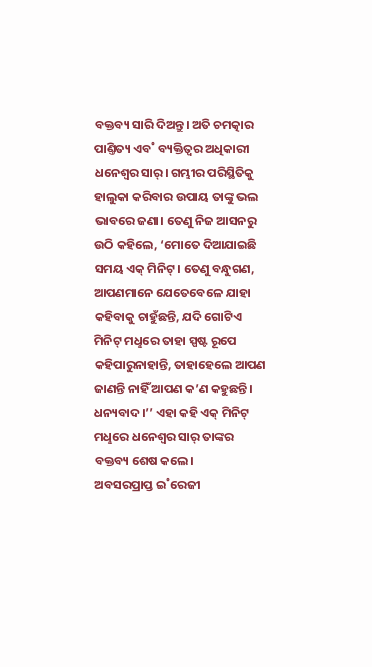ବକ୍ତବ୍ୟ ସାରି ଦିଅନ୍ତୁ। ଅତି ଚମତ୍କାର ପାଣ୍ତିତ୍ୟ ଏବ˚ ବ୍ୟକ୍ତିତ୍ବର ଅଧିକାରୀ ଧନେଶ୍ବର ସାର୍। ଗମ୍ଭୀର ପରିସ୍ଥିତିକୁ ହାଲୁକା କରିବାର ଉପାୟ ତାଙ୍କୁ ଭଲ ଭାବରେ ଜଣା। ତେଣୁ ନିଜ ଆସନରୁ ଉଠି କହିଲେ, ‘ମୋତେ ଦିଆଯାଇଛି ସମୟ ଏକ୍ ମିନିଟ୍। ତେଣୁ ବନ୍ଧୁଗଣ, ଆପଣମାନେ ଯେତେବେଳେ ଯାହା କହିବାକୁ ଚାହୁଁଛନ୍ତି, ଯଦି ଗୋଟିଏ ମିନିଟ୍ ମଧୢରେ ତାହା ସ୍ପଷ୍ଟ ରୂପେ କହିପାରୁନାହାନ୍ତି, ତାହାହେଲେ ଆପଣ ଜାଣନ୍ତି ନାହିଁ ଆପଣ କ’ଣ କହୁଛନ୍ତି। ଧନ୍ୟବାଦ।’’ ଏହା କହି ଏକ୍ ମିନିଟ୍ ମଧୢରେ ଧନେଶ୍ବର ସାର୍ ତାଙ୍କର ବକ୍ତବ୍ୟ ଶେଷ କଲେ।
ଅବସରପ୍ରାପ୍ତ ଇ˚ରେଜୀ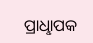ପ୍ରାଧୢାପକ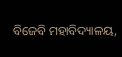ବିଜେବି ମହାବିଦ୍ୟାଳୟ,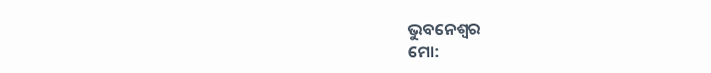ଭୁବନେଶ୍ବର
ମୋ: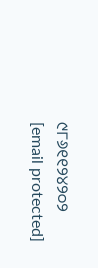୯୮୬୧୧୨୪୨୦୨
[email protected]